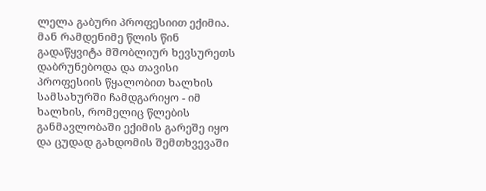ლელა გაბური პროფესიით ექიმია. მან რამდენიმე წლის წინ გადაწყვიტა მშობლიურ ხევსურეთს დაბრუნებოდა და თავისი პროფესიის წყალობით ხალხის სამსახურში ჩამდგარიყო - იმ ხალხის, რომელიც წლების განმავლობაში ექიმის გარეშე იყო და ცუდად გახდომის შემთხვევაში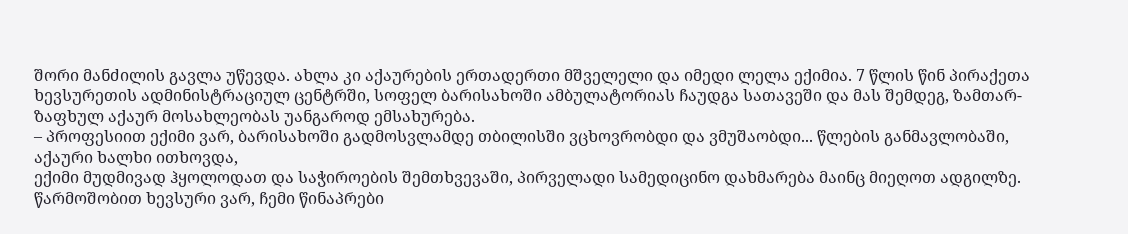შორი მანძილის გავლა უწევდა. ახლა კი აქაურების ერთადერთი მშველელი და იმედი ლელა ექიმია. 7 წლის წინ პირაქეთა ხევსურეთის ადმინისტრაციულ ცენტრში, სოფელ ბარისახოში ამბულატორიას ჩაუდგა სათავეში და მას შემდეგ, ზამთარ-ზაფხულ აქაურ მოსახლეობას უანგაროდ ემსახურება.
– პროფესიით ექიმი ვარ, ბარისახოში გადმოსვლამდე თბილისში ვცხოვრობდი და ვმუშაობდი... წლების განმავლობაში, აქაური ხალხი ითხოვდა,
ექიმი მუდმივად ჰყოლოდათ და საჭიროების შემთხვევაში, პირველადი სამედიცინო დახმარება მაინც მიეღოთ ადგილზე. წარმოშობით ხევსური ვარ, ჩემი წინაპრები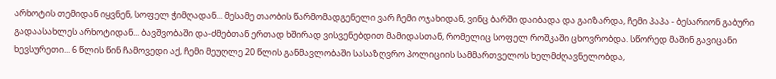არხოტის თემიდან იყვნენ, სოფელ ჭიმღადან... მესამე თაობის წარმომადგენელი ვარ ჩემი ოჯახიდან, ვინც ბარში დაიბადა და გაიზარდა, ჩემი პაპა - ბესარიონ გაბური გადაასახლეს არხოტიდან... ბავშვობაში და-ძმებთან ერთად ხშირად ვისვენებდით მამიდასთან, რომელიც სოფელ როშკაში ცხოვრობდა. სწორედ მაშინ გავიცანი ხევსურეთი... 6 წლის წინ ჩამოვედი აქ, ჩემი მეუღლე 20 წლის განმავლობაში სასაზღვრო პოლიციის სამმართველოს ხელმძღავნელობდა,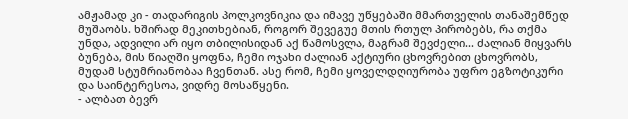ამჟამად კი - თადარიგის პოლკოვნიკია და იმავე უწყებაში მმართველის თანაშემწედ მუშაობს. ხშირად მეკითხებიან, როგორ შევეგუე მთის რთულ პირობებს, რა თქმა უნდა, ადვილი არ იყო თბილისიდან აქ წამოსვლა, მაგრამ შევძელი... ძალიან მიყვარს ბუნება, მის წიაღში ყოფნა, ჩემი ოჯახი ძალიან აქტიური ცხოვრებით ცხოვრობს, მუდამ სტუმრიანობაა ჩვენთან. ასე რომ, ჩემი ყოველდღიურობა უფრო ეგზოტიკური და საინტერესოა, ვიდრე მოსაწყენი.
- ალბათ ბევრ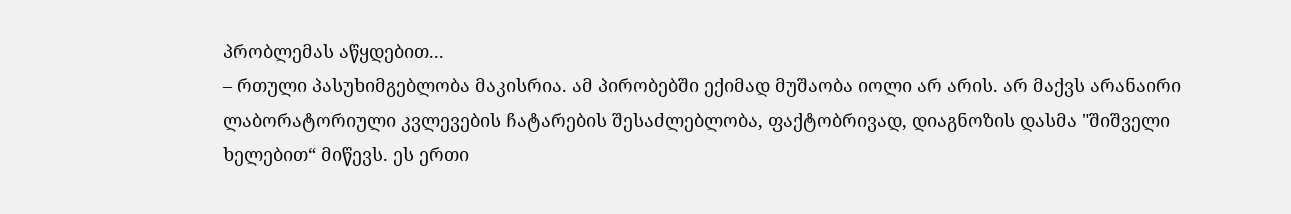პრობლემას აწყდებით...
– რთული პასუხიმგებლობა მაკისრია. ამ პირობებში ექიმად მუშაობა იოლი არ არის. არ მაქვს არანაირი ლაბორატორიული კვლევების ჩატარების შესაძლებლობა, ფაქტობრივად, დიაგნოზის დასმა "შიშველი ხელებით“ მიწევს. ეს ერთი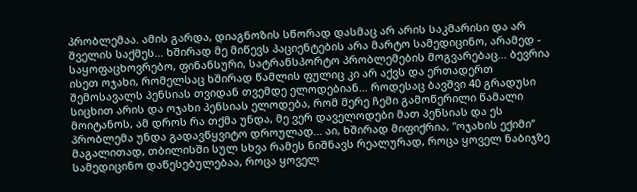პრობლემაა. ამის გარდა, დიაგნოზის სწორად დასმაც არ არის საკმარისი და არ შველის საქმეს... ხშირად მე მიწევს პაციენტების არა მარტო სამედიცინო, არამედ - საყოფაცხოვრებო, ფინანსური, სატრანსპორტო პრობლემების მოგვარებაც... ბევრია ისეთ ოჯახი, რომელსაც ხშირად წამლის ფულიც კი არ აქვს და ერთადერთ შემოსავალს პენსიას თვიდან თვემდე ელოდებიან... როდესაც ბავშვი 40 გრადუსი სიცხით არის და ოჯახი პენსიას ელოდება, რომ მერე ჩემი გამოწერილი წამალი მოიტანოს, ამ დროს რა თქმა უნდა, მე ვერ დაველოდები მათ პენსიას და ეს პრობლემა უნდა გადავწყვიტო დროულად... აი, ხშირად მიფიქრია, "ოჯახის ექიმი“ მაგალითად, თბილისში სულ სხვა რამეს ნიშნავს რეალურად, როცა ყოველ ნაბიჯზე სამედიცინო დაწესებულებაა, როცა ყოველ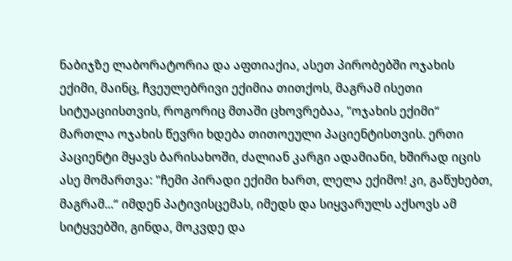ნაბიჯზე ლაბორატორია და აფთიაქია, ასეთ პირობებში ოჯახის ექიმი, მაინც, ჩვეულებრივი ექიმია თითქოს, მაგრამ ისეთი სიტუაციისთვის, როგორიც მთაში ცხოვრებაა, "ოჯახის ექიმი“ მართლა ოჯახის წევრი ხდება თითოეული პაციენტისთვის. ერთი პაციენტი მყავს ბარისახოში, ძალიან კარგი ადამიანი, ხშირად იცის ასე მომართვა: "ჩემი პირადი ექიმი ხართ, ლელა ექიმო! კი, გაწუხებთ, მაგრამ...“ იმდენ პატივისცემას, იმედს და სიყვარულს აქსოვს ამ სიტყვებში, გინდა, მოკვდე და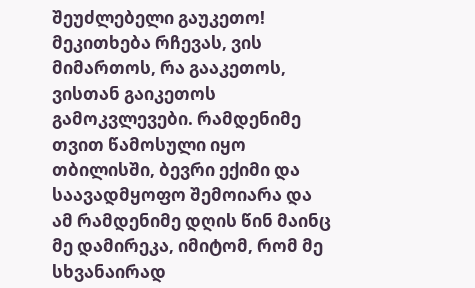შეუძლებელი გაუკეთო! მეკითხება რჩევას, ვის მიმართოს, რა გააკეთოს, ვისთან გაიკეთოს გამოკვლევები. რამდენიმე თვით წამოსული იყო თბილისში, ბევრი ექიმი და საავადმყოფო შემოიარა და ამ რამდენიმე დღის წინ მაინც მე დამირეკა, იმიტომ, რომ მე სხვანაირად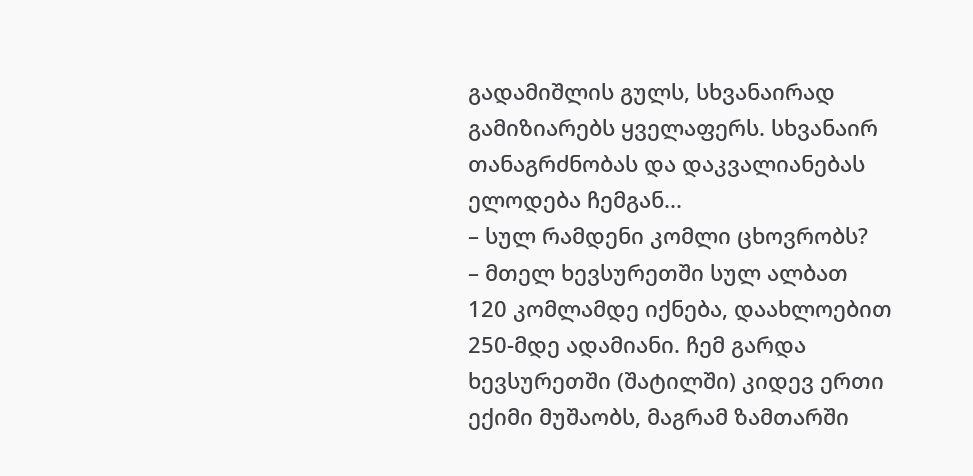გადამიშლის გულს, სხვანაირად გამიზიარებს ყველაფერს. სხვანაირ თანაგრძნობას და დაკვალიანებას ელოდება ჩემგან...
– სულ რამდენი კომლი ცხოვრობს?
– მთელ ხევსურეთში სულ ალბათ 120 კომლამდე იქნება, დაახლოებით 250-მდე ადამიანი. ჩემ გარდა ხევსურეთში (შატილში) კიდევ ერთი ექიმი მუშაობს, მაგრამ ზამთარში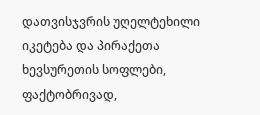დათვისჯვრის უღელტეხილი იკეტება და პირაქეთა ხევსურეთის სოფლები, ფაქტობრივად,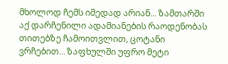მხოლოდ ჩემს იმედად არიან... ზამთარში აქ დარჩენილი ადამიანების რაოდენობას თითებზე ჩამოითვლით, ცოტანი ვრჩებით... ზაფხულში უფრო მეტი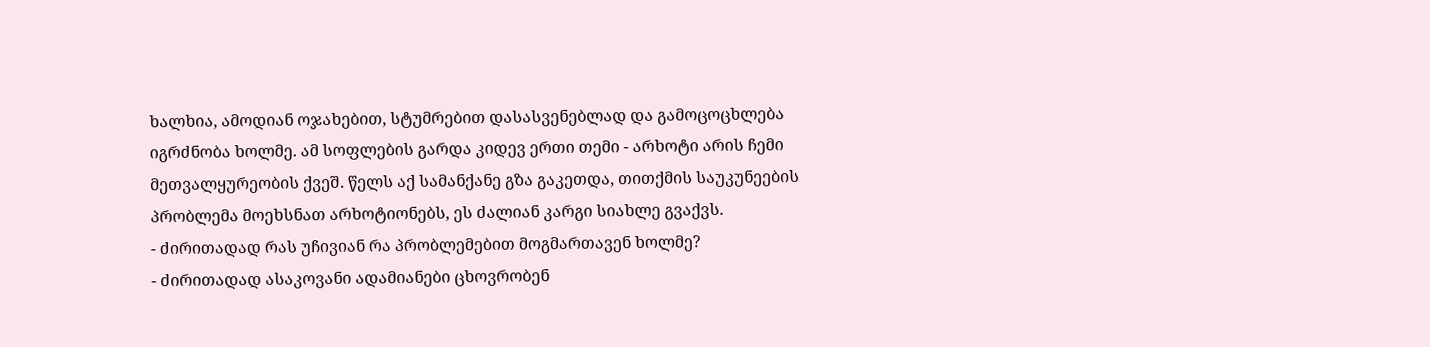ხალხია, ამოდიან ოჯახებით, სტუმრებით დასასვენებლად და გამოცოცხლება იგრძნობა ხოლმე. ამ სოფლების გარდა კიდევ ერთი თემი - არხოტი არის ჩემი მეთვალყურეობის ქვეშ. წელს აქ სამანქანე გზა გაკეთდა, თითქმის საუკუნეების პრობლემა მოეხსნათ არხოტიონებს, ეს ძალიან კარგი სიახლე გვაქვს.
- ძირითადად რას უჩივიან რა პრობლემებით მოგმართავენ ხოლმე?
- ძირითადად ასაკოვანი ადამიანები ცხოვრობენ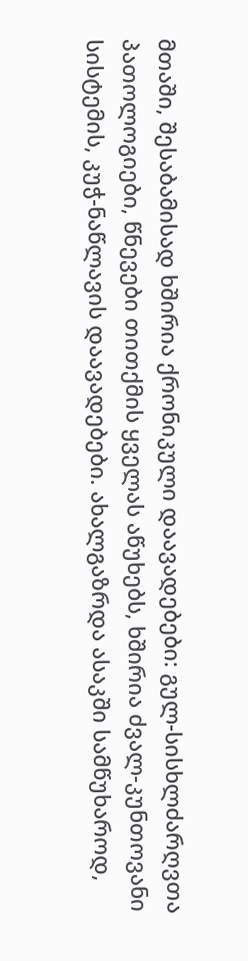მთაში, შესაბამისად ხშირია ქრონიკული დაავადებები: გულ-სისხლძარღვთა პათოლოგიები, წნევები თითქმის ყველას აწუხებს, ხშირია ძვალ-კუნთოვანი სისტემის, კუჭ-ნაწლავის დაავადებები. ახალგაზრდა ასაკში სამწუხაროდ,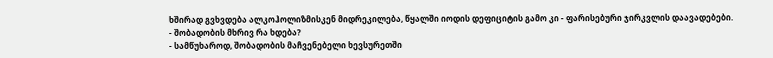ხშირად გვხვდება ალკოჰოლიზმისკენ მიდრეკილება, წყალში იოდის დეფიციტის გამო კი - ფარისებური ჯირკვლის დაავადებები.
- შობადობის მხრივ რა ხდება?
- სამწუხაროდ, შობადობის მაჩვენებელი ხევსურეთში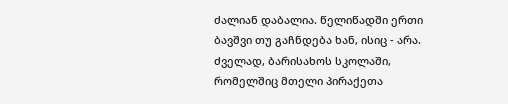ძალიან დაბალია. წელიწადში ერთი ბავშვი თუ გაჩნდება ხან, ისიც - არა. ძველად, ბარისახოს სკოლაში, რომელშიც მთელი პირაქეთა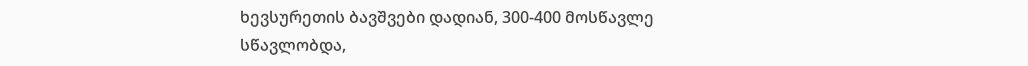ხევსურეთის ბავშვები დადიან, 300-400 მოსწავლე სწავლობდა,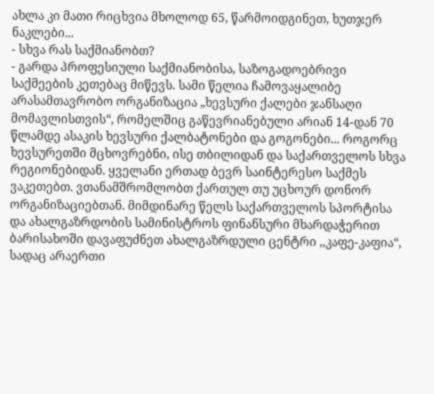ახლა კი მათი რიცხვია მხოლოდ 65, წარმოიდგინეთ, ხუთჯერ ნაკლები...
- სხვა რას საქმიანობთ?
- გარდა პროფესიული საქმიანობისა, საზოგადოებრივი საქმეების კეთებაც მიწევს. სამი წელია ჩამოვაყალიბე არასამთავრობო ორგანიზაცია „ხევსური ქალები ჯანსაღი მომავლისთვის“, რომელშიც გაწევრიანებული არიან 14-დან 70 წლამდე ასაკის ხევსური ქალბატონები და გოგონები... როგორც ხევსურეთში მცხოვრებნი, ისე თბილიდან და საქართველოს სხვა რეგიონებიდან. ყველანი ერთად ბევრ საინტერესო საქმეს ვაკეთებთ. ვთანამშრომლობთ ქართულ თუ უცხოურ დონორ ორგანიზაციებთან. მიმდინარე წელს საქართველოს სპორტისა და ახალგაზრდობის სამინისტროს ფინანსური მხარდაჭერით ბარისახოში დავაფუძნეთ ახალგაზრდული ცენტრი ,,კაფე-კაფია“, სადაც არაერთი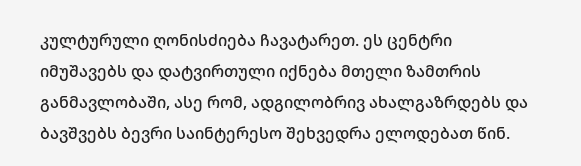კულტურული ღონისძიება ჩავატარეთ. ეს ცენტრი იმუშავებს და დატვირთული იქნება მთელი ზამთრის განმავლობაში, ასე რომ, ადგილობრივ ახალგაზრდებს და ბავშვებს ბევრი საინტერესო შეხვედრა ელოდებათ წინ.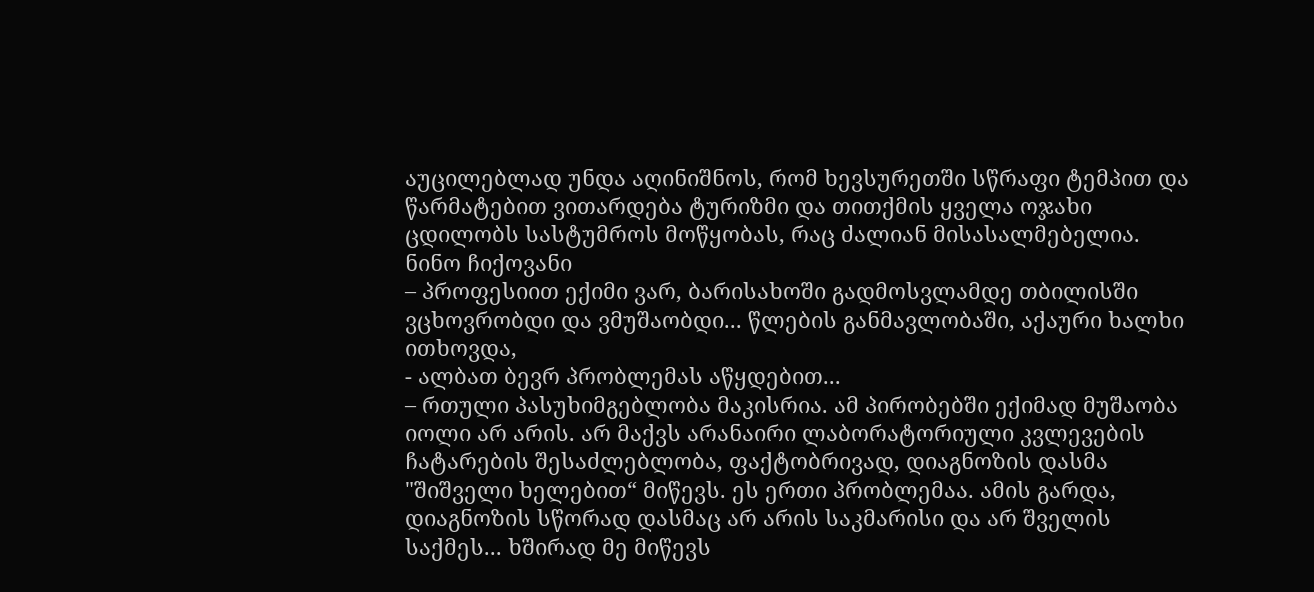აუცილებლად უნდა აღინიშნოს, რომ ხევსურეთში სწრაფი ტემპით და წარმატებით ვითარდება ტურიზმი და თითქმის ყველა ოჯახი ცდილობს სასტუმროს მოწყობას, რაც ძალიან მისასალმებელია.
ნინო ჩიქოვანი
– პროფესიით ექიმი ვარ, ბარისახოში გადმოსვლამდე თბილისში ვცხოვრობდი და ვმუშაობდი... წლების განმავლობაში, აქაური ხალხი ითხოვდა,
- ალბათ ბევრ პრობლემას აწყდებით...
– რთული პასუხიმგებლობა მაკისრია. ამ პირობებში ექიმად მუშაობა იოლი არ არის. არ მაქვს არანაირი ლაბორატორიული კვლევების ჩატარების შესაძლებლობა, ფაქტობრივად, დიაგნოზის დასმა "შიშველი ხელებით“ მიწევს. ეს ერთი პრობლემაა. ამის გარდა, დიაგნოზის სწორად დასმაც არ არის საკმარისი და არ შველის საქმეს... ხშირად მე მიწევს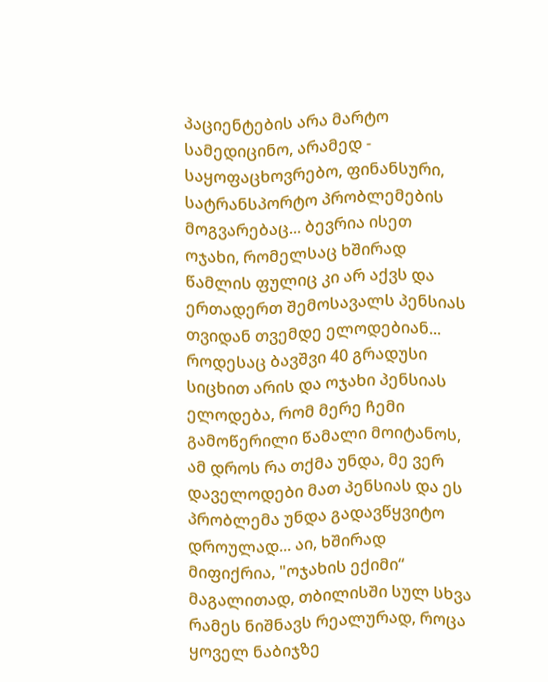პაციენტების არა მარტო სამედიცინო, არამედ - საყოფაცხოვრებო, ფინანსური, სატრანსპორტო პრობლემების მოგვარებაც... ბევრია ისეთ ოჯახი, რომელსაც ხშირად წამლის ფულიც კი არ აქვს და ერთადერთ შემოსავალს პენსიას თვიდან თვემდე ელოდებიან... როდესაც ბავშვი 40 გრადუსი სიცხით არის და ოჯახი პენსიას ელოდება, რომ მერე ჩემი გამოწერილი წამალი მოიტანოს, ამ დროს რა თქმა უნდა, მე ვერ დაველოდები მათ პენსიას და ეს პრობლემა უნდა გადავწყვიტო დროულად... აი, ხშირად მიფიქრია, "ოჯახის ექიმი“ მაგალითად, თბილისში სულ სხვა რამეს ნიშნავს რეალურად, როცა ყოველ ნაბიჯზე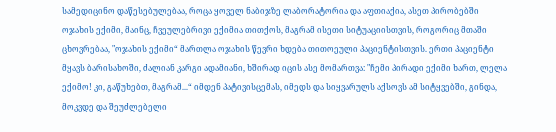სამედიცინო დაწესებულებაა, როცა ყოველ ნაბიჯზე ლაბორატორია და აფთიაქია, ასეთ პირობებში ოჯახის ექიმი, მაინც, ჩვეულებრივი ექიმია თითქოს, მაგრამ ისეთი სიტუაციისთვის, როგორიც მთაში ცხოვრებაა, "ოჯახის ექიმი“ მართლა ოჯახის წევრი ხდება თითოეული პაციენტისთვის. ერთი პაციენტი მყავს ბარისახოში, ძალიან კარგი ადამიანი, ხშირად იცის ასე მომართვა: "ჩემი პირადი ექიმი ხართ, ლელა ექიმო! კი, გაწუხებთ, მაგრამ...“ იმდენ პატივისცემას, იმედს და სიყვარულს აქსოვს ამ სიტყვებში, გინდა, მოკვდე და შეუძლებელი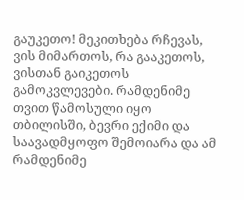გაუკეთო! მეკითხება რჩევას, ვის მიმართოს, რა გააკეთოს, ვისთან გაიკეთოს გამოკვლევები. რამდენიმე თვით წამოსული იყო თბილისში, ბევრი ექიმი და საავადმყოფო შემოიარა და ამ რამდენიმე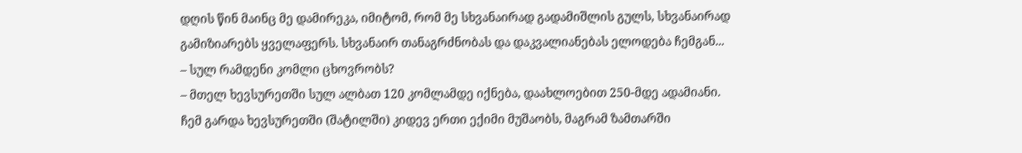დღის წინ მაინც მე დამირეკა, იმიტომ, რომ მე სხვანაირად გადამიშლის გულს, სხვანაირად გამიზიარებს ყველაფერს. სხვანაირ თანაგრძნობას და დაკვალიანებას ელოდება ჩემგან...
– სულ რამდენი კომლი ცხოვრობს?
– მთელ ხევსურეთში სულ ალბათ 120 კომლამდე იქნება, დაახლოებით 250-მდე ადამიანი. ჩემ გარდა ხევსურეთში (შატილში) კიდევ ერთი ექიმი მუშაობს, მაგრამ ზამთარში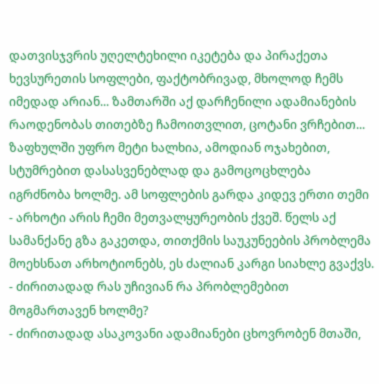დათვისჯვრის უღელტეხილი იკეტება და პირაქეთა ხევსურეთის სოფლები, ფაქტობრივად, მხოლოდ ჩემს იმედად არიან... ზამთარში აქ დარჩენილი ადამიანების რაოდენობას თითებზე ჩამოითვლით, ცოტანი ვრჩებით... ზაფხულში უფრო მეტი ხალხია, ამოდიან ოჯახებით, სტუმრებით დასასვენებლად და გამოცოცხლება იგრძნობა ხოლმე. ამ სოფლების გარდა კიდევ ერთი თემი - არხოტი არის ჩემი მეთვალყურეობის ქვეშ. წელს აქ სამანქანე გზა გაკეთდა, თითქმის საუკუნეების პრობლემა მოეხსნათ არხოტიონებს, ეს ძალიან კარგი სიახლე გვაქვს.
- ძირითადად რას უჩივიან რა პრობლემებით მოგმართავენ ხოლმე?
- ძირითადად ასაკოვანი ადამიანები ცხოვრობენ მთაში,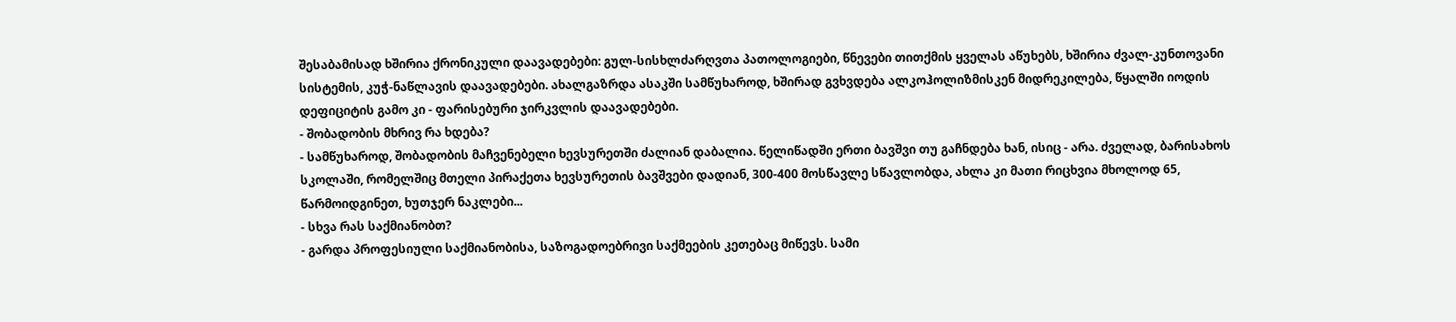შესაბამისად ხშირია ქრონიკული დაავადებები: გულ-სისხლძარღვთა პათოლოგიები, წნევები თითქმის ყველას აწუხებს, ხშირია ძვალ-კუნთოვანი სისტემის, კუჭ-ნაწლავის დაავადებები. ახალგაზრდა ასაკში სამწუხაროდ, ხშირად გვხვდება ალკოჰოლიზმისკენ მიდრეკილება, წყალში იოდის დეფიციტის გამო კი - ფარისებური ჯირკვლის დაავადებები.
- შობადობის მხრივ რა ხდება?
- სამწუხაროდ, შობადობის მაჩვენებელი ხევსურეთში ძალიან დაბალია. წელიწადში ერთი ბავშვი თუ გაჩნდება ხან, ისიც - არა. ძველად, ბარისახოს სკოლაში, რომელშიც მთელი პირაქეთა ხევსურეთის ბავშვები დადიან, 300-400 მოსწავლე სწავლობდა, ახლა კი მათი რიცხვია მხოლოდ 65, წარმოიდგინეთ, ხუთჯერ ნაკლები...
- სხვა რას საქმიანობთ?
- გარდა პროფესიული საქმიანობისა, საზოგადოებრივი საქმეების კეთებაც მიწევს. სამი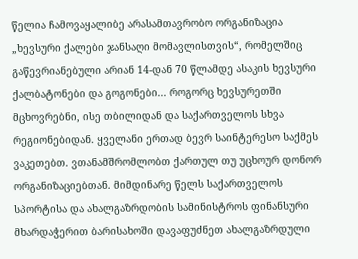წელია ჩამოვაყალიბე არასამთავრობო ორგანიზაცია „ხევსური ქალები ჯანსაღი მომავლისთვის“, რომელშიც გაწევრიანებული არიან 14-დან 70 წლამდე ასაკის ხევსური ქალბატონები და გოგონები... როგორც ხევსურეთში მცხოვრებნი, ისე თბილიდან და საქართველოს სხვა რეგიონებიდან. ყველანი ერთად ბევრ საინტერესო საქმეს ვაკეთებთ. ვთანამშრომლობთ ქართულ თუ უცხოურ დონორ ორგანიზაციებთან. მიმდინარე წელს საქართველოს სპორტისა და ახალგაზრდობის სამინისტროს ფინანსური მხარდაჭერით ბარისახოში დავაფუძნეთ ახალგაზრდული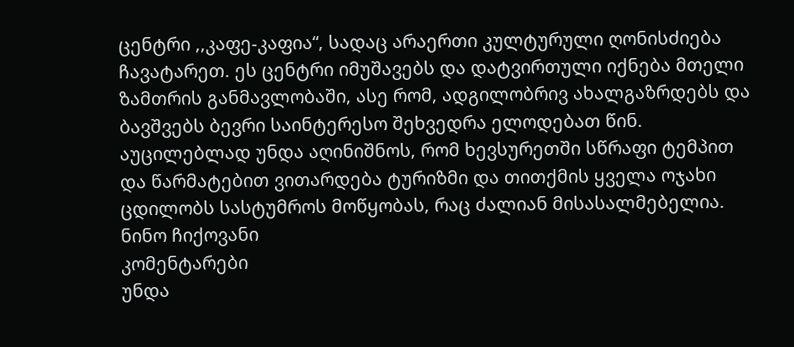ცენტრი ,,კაფე-კაფია“, სადაც არაერთი კულტურული ღონისძიება ჩავატარეთ. ეს ცენტრი იმუშავებს და დატვირთული იქნება მთელი ზამთრის განმავლობაში, ასე რომ, ადგილობრივ ახალგაზრდებს და ბავშვებს ბევრი საინტერესო შეხვედრა ელოდებათ წინ. აუცილებლად უნდა აღინიშნოს, რომ ხევსურეთში სწრაფი ტემპით და წარმატებით ვითარდება ტურიზმი და თითქმის ყველა ოჯახი ცდილობს სასტუმროს მოწყობას, რაც ძალიან მისასალმებელია.
ნინო ჩიქოვანი
კომენტარები
უნდა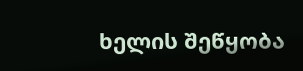ხელის შეწყობა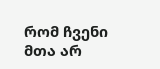რომ ჩვენი მთა არ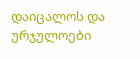დაიცალოს და ურჯულოები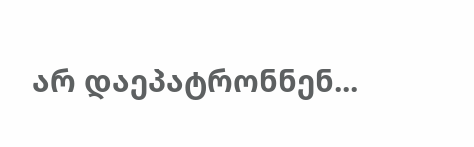არ დაეპატრონნენ...